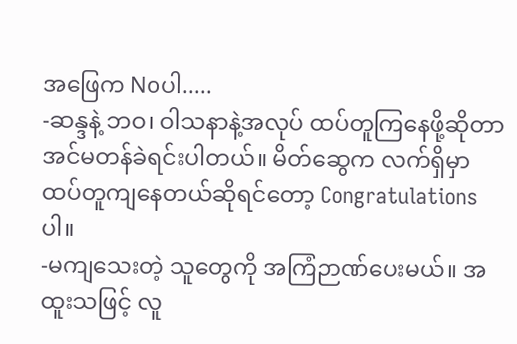အဖြေက Noပါ.....
-ဆန္ဒနဲ့ ဘဝ၊ ဝါသနာနဲ့အလုပ် ထပ်တူကြနေဖို့ဆိုတာ အင်မတန်ခဲရင်းပါတယ်။ မိတ်ဆွေက လက်ရှိမှာ ထပ်တူကျနေတယ်ဆိုရင်တော့ Congratulations ပါ။
-မကျသေးတဲ့ သူတွေကို အကြံဉာဏ်ပေးမယ်။ အထူးသဖြင့် လူ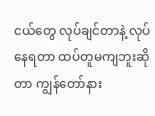ငယ်တွေ လုပ်ချင်တာနဲ့ လုပ်နေရတာ ထပ်တူမကျဘူးဆိုတာ ကျွန်တော်နား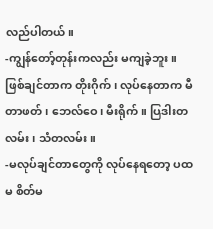လည်ပါတယ်။
-ကျွန်တော့်တုန်းကလည်း မကျခဲ့ဘူး။ ဖြစ်ချင်တာက တိုးဂိုက်၊ လုပ်နေတာက မီတာဖတ်၊ ဘေလ်ဝေ၊ မီးရိုက်။ ပြဒါးတလမ်း၊ သံတလမ်း။
-မလုပ်ချင်တာတွေကို လုပ်နေရတော့ ပထမ စိတ်မ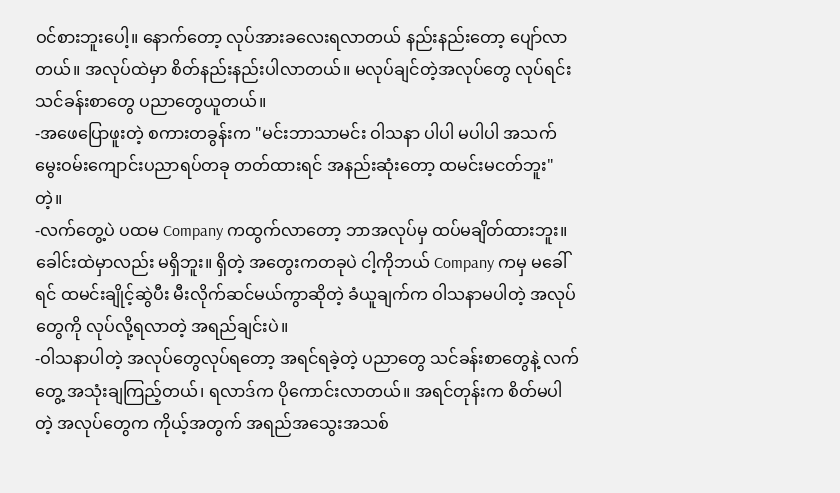ဝင်စားဘူးပေါ့။ နောက်တော့ လုပ်အားခလေးရလာတယ် နည်းနည်းတော့ ပျော်လာတယ်။ အလုပ်ထဲမှာ စိတ်နည်းနည်းပါလာတယ်။ မလုပ်ချင်တဲ့အလုပ်တွေ လုပ်ရင်း သင်ခန်းစာတွေ ပညာတွေယူတယ်။
-အဖေပြောဖူးတဲ့ စကားတခွန်းက "မင်းဘာသာမင်း ဝါသနာ ပါပါ မပါပါ အသက်မွေးဝမ်းကျောင်းပညာရပ်တခု တတ်ထားရင် အနည်းဆုံးတော့ ထမင်းမငတ်ဘူး" တဲ့။
-လက်တွေ့ပဲ ပထမ Company ကထွက်လာတော့ ဘာအလုပ်မှ ထပ်မချိတ်ထားဘူး။ ခေါင်းထဲမှာလည်း မရှိဘူး။ ရှိတဲ့ အတွေးကတခုပဲ ငါ့ကိုဘယ် Company ကမှ မခေါ်ရင် ထမင်းချိုင့်ဆွဲပီး မီးလိုက်ဆင်မယ်ကွာဆိုတဲ့ ခံယူချက်က ဝါသနာမပါတဲ့ အလုပ်တွေကို လုပ်လို့ရလာတဲ့ အရည်ချင်းပဲ။
-ဝါသနာပါတဲ့ အလုပ်တွေလုပ်ရတော့ အရင်ရခဲ့တဲ့ ပညာတွေ သင်ခန်းစာတွေနဲ့ လက်တွေ့ အသုံးချကြည့်တယ်၊ ရလာဒ်က ပိုကောင်းလာတယ်။ အရင်တုန်းက စိတ်မပါတဲ့ အလုပ်တွေက ကိုယ့်အတွက် အရည်အသွေးအသစ်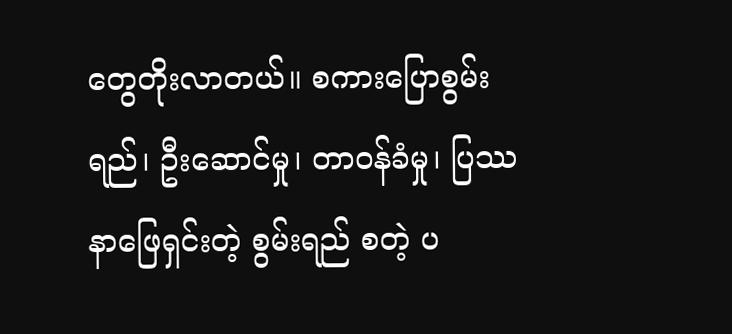တွေတိုးလာတယ်။ စကားပြောစွမ်းရည်၊ ဦးဆောင်မှု၊ တာဝန်ခံမှု၊ ပြဿနာဖြေရှင်းတဲ့ စွမ်းရည် စတဲ့ ပ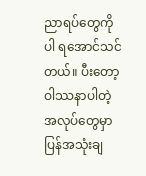ညာရပ်တွေကိုပါ ရအောင်သင်တယ်။ ပီးတော့ ဝါဿနာပါတဲ့ အလုပ်တွေမှာ ပြန်အသုံးချ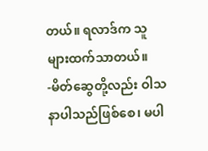တယ်။ ရလာဒ်က သူများထက်သာတယ်။
-မိတ်ဆွေတို့လည်း ဝါသနာပါသည်ဖြစ်စေ၊ မပါ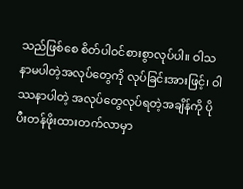သည်ဖြစ်စေ စိတ်ပါဝင်စားစွာလုပ်ပါ။ ဝါသနာမပါတဲ့အလုပ်တွေကို လုပ်ခြင်းအားဖြင့်၊ ဝါဿနာပါတဲ့ အလုပ်တွေလုပ်ရတဲ့အချိန်ကို ပိုပီးတန်ဖိုးထားတက်လာမှာ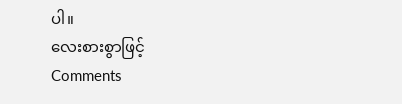ပါ။
လေးစားစွာဖြင့်
Comments